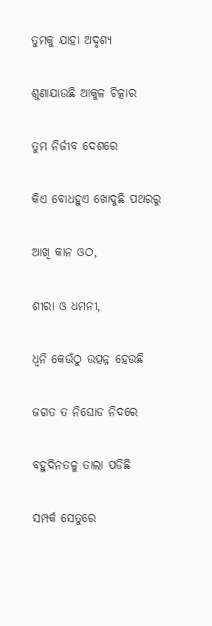ତୁମକୁ ଯାହା ଅଦୃଶ୍ୟ

ଶୁଣାଯାଉଛି ଆକୁଳ ଚିତ୍କାର

ତୁମ ନିର୍ଜୀବ ଦେଶରେ

କିଏ ବୋଧହୁଏ ଖୋଦୁଛି ପଥରରୁ

ଆଖି କାନ ଓଠ,

ଶୀରା ଓ ଧମନୀ,

ଧ୍ୱନି କେଉଁଠୁ ଉତ୍ପନ୍ନ ହେଉଛି

ଜଗତ ତ ନିଘୋଡ ନିଦରେ

ବହୁଦିନତଳୁ ତାଲା ପଡିଛି

ସମ୍ପର୍କ ସେତୁରେ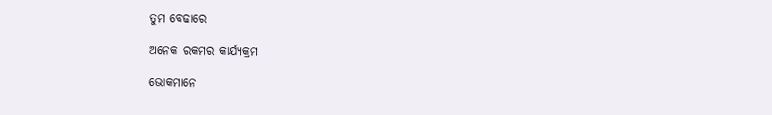ତୁମ ବେଢାରେ

ଅନେକ ରକମର କାର୍ଯ୍ୟକ୍ରମ

ଭୋକମାନେ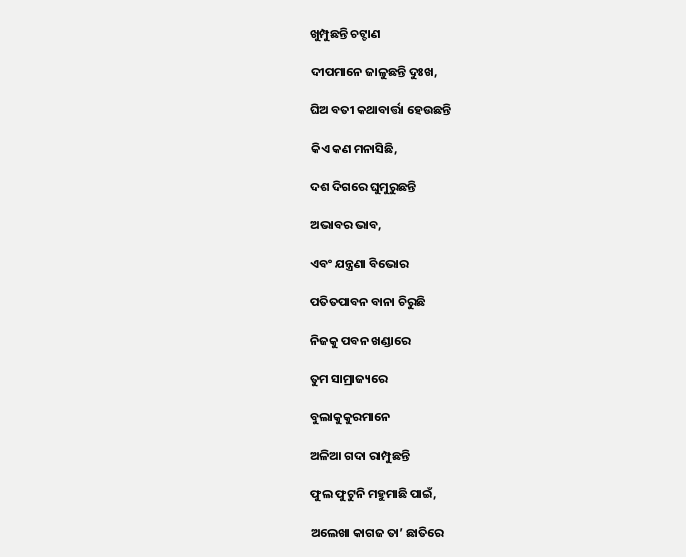ଖୁମ୍ପୁଛନ୍ତି ଚଟ୍ଚାଣ

ଦୀପମାନେ ଜାଳୁଛନ୍ତି ଦୁଃଖ,

ଘିଅ ବତୀ କଥାବାର୍ତ୍ତା ହେଉଛନ୍ତି

କିଏ କଣ ମନାସିଛି,

ଦଶ ଦିଗରେ ଘୁମୁରୁଛନ୍ତି

ଅଭାବର ଭାବ,

ଏବଂ ଯନ୍ତ୍ରଣା ବିଭୋର

ପତିତପାବନ ବାନା ଚିରୁଛି

ନିଜକୁ ପବନ ଖଣ୍ଡାରେ

ତୁମ ସାମ୍ରାଜ୍ୟରେ

ବୁଲାକୁକୁରମାନେ

ଅଳିଆ ଗଦା ରାମ୍ପୁଛନ୍ତି

ଫୁଲ ଫୁଟୁନି ମହୁମାଛି ପାଇଁ,

ଅଲେଖା କାଗଜ ତା’ ଛାତିରେ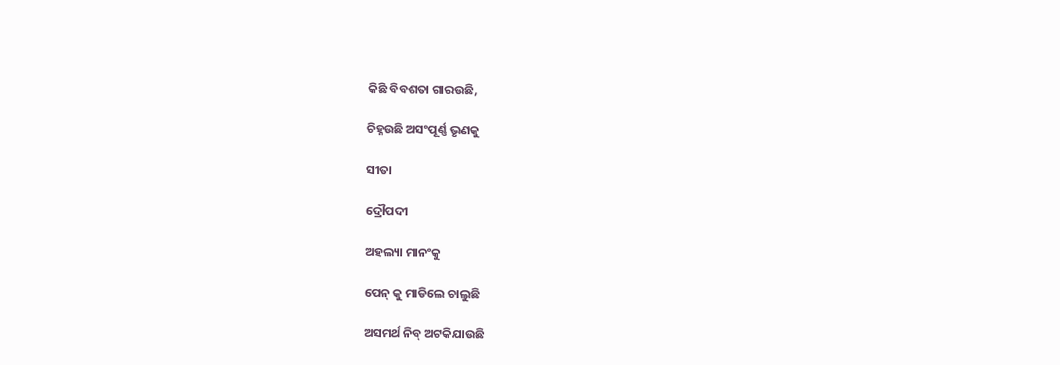କିଛି ବିବଶତା ଗାରଉଛି,

ଚିହ୍ନଉଛି ଅସଂପୂର୍ଣ୍ଣ ଭୃଣକୁ

ସୀତା

ଦ୍ରୌପଦୀ

ଅହଲ୍ୟା ମାନଂକୁ

ପେନ୍ କୁ ମାଡିଲେ ଚାଲୁଛି

ଅସମର୍ଥ ନିବ୍ ଅଟକିଯାଉଛି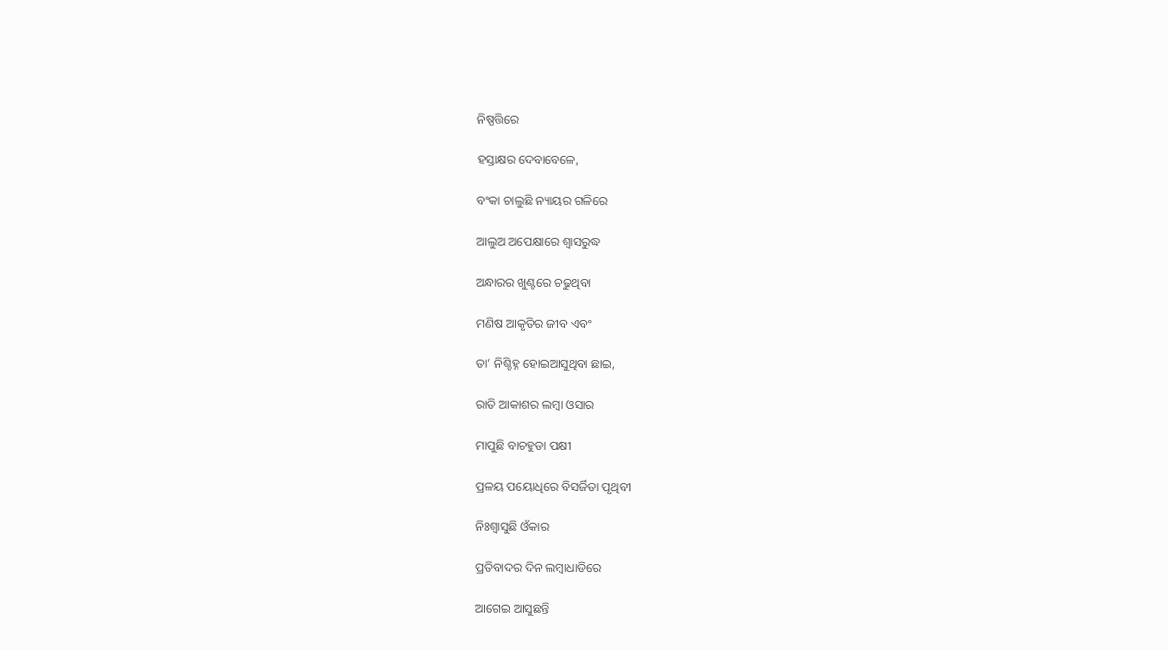ନିଷ୍ପତ୍ତିରେ

ହସ୍ତାକ୍ଷର ଦେବାବେଳେ,

ବଂକା ଚାଲୁଛି ନ୍ୟାୟର ଗଳିରେ

ଆଲୁଅ ଅପେକ୍ଷାରେ ଶ୍ୱାସରୁଦ୍ଧ

ଅନ୍ଧାରର ଖୁଣ୍ଟରେ ଚଢୁଥିବା

ମଣିଷ ଆକୃତିର ଜୀବ ଏବଂ

ତା’ ନିଶ୍ଚିହ୍ନ ହୋଇଆସୁଥିବା ଛାଇ,

ରାତି ଆକାଶର ଲମ୍ବା ଓସାର

ମାପୁଛି ବାଚହୁଡା ପକ୍ଷୀ

ପ୍ରଳୟ ପୟୋଧିରେ ବିସର୍ଜିତା ପୃଥିବୀ

ନିଃଶ୍ୱାସୁଛି ଓଁକାର

ପ୍ରତିବାଦର ଦିନ ଲମ୍ବାଧାଡିରେ

ଆଗେଇ ଆସୁଛନ୍ତି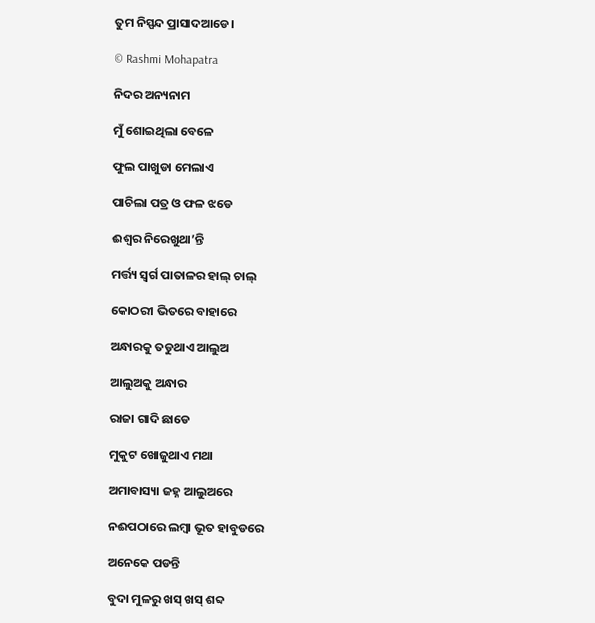ତୁମ ନିସ୍ପନ୍ଦ ପ୍ରାସାଦଆଡେ।

© Rashmi Mohapatra

ନିଦର ଅନ୍ୟନାମ

ମୁଁ ଶୋଇଥିଲା ବେଳେ

ଫୁଲ ପାଖୁଡା ମେଲାଏ

ପାଚିଲା ପତ୍ର ଓ ଫଳ ଝଡେ

ଈଶ୍ୱର ନିରେଖୁଥା’ନ୍ତି

ମର୍ତ୍ତ୍ୟ ସ୍ୱର୍ଗ ପାତାଳର ହାଲ୍ ଚାଲ୍

କୋଠରୀ ଭିତରେ ବାହାରେ

ଅନ୍ଧାରକୁ ତଡୁଥାଏ ଆଲୁଅ

ଆଲୁଅକୁ ଅନ୍ଧାର

ରାଜା ଗାଦି ଛାଡେ

ମୁକୁଟ ଖୋଜୁଥାଏ ମଥା

ଅମାବାସ୍ୟା ଜହ୍ନ ଆଲୁଅରେ

ନଈପଠାରେ ଲମ୍ବା ଭୂତ ହାବୁଡରେ

ଅନେକେ ପଡନ୍ତି

ବୁଦା ମୁଳରୁ ଖସ୍ ଖସ୍ ଶବ୍ଦ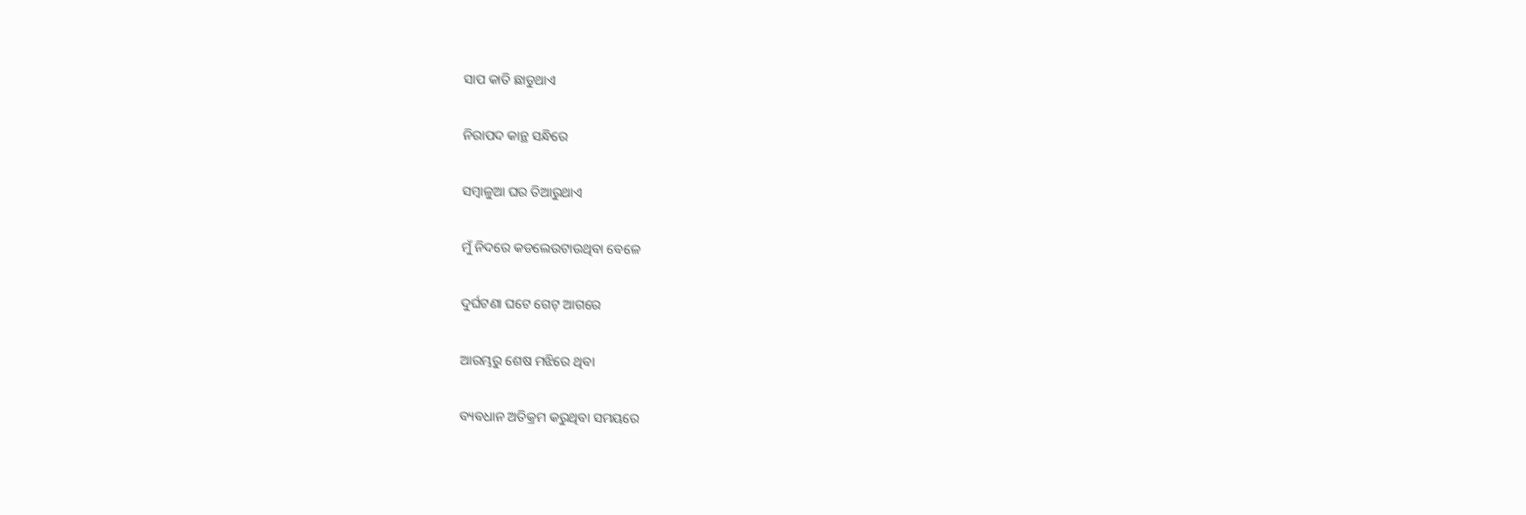ସାପ କାତି ଛାଡୁଥାଏ

ନିରାପଦ କାନ୍ଥ ସନ୍ଧିରେ

ସମ୍ବାଳୁଆ ଘର ତିଆରୁଥାଏ

ମୁଁ ନିଦରେ କଡଲେଉଟାଉଥିବା ବେଳେ

ଦୁର୍ଘଟଣା ଘଟେ ଗେଟ୍ ଆଗରେ

ଆରମ୍ଭରୁ ଶେଷ ମଝିରେ ଥିବା

ବ୍ୟବଧାନ ଅତିକ୍ରମ କରୁଥିବା ସମୟରେ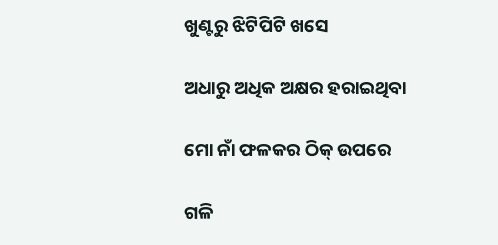ଖୁଣ୍ଟରୁ ଝିଟିପିଟି ଖସେ

ଅଧାରୁ ଅଧିକ ଅକ୍ଷର ହରାଇଥିବା

ମୋ ନାଁ ଫଳକର ଠିକ୍ ଉପରେ

ଗଳି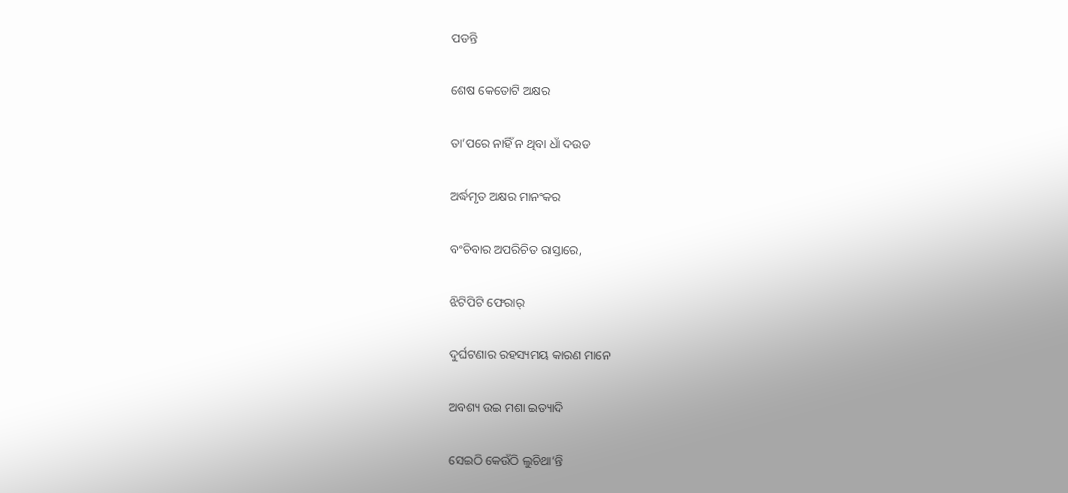ପଡନ୍ତି

ଶେଷ କେତୋଟି ଅକ୍ଷର

ତା’ପରେ ନାହିଁ ନ ଥିବା ଧାଁ ଦଉଡ

ଅର୍ଦ୍ଧମୃତ ଅକ୍ଷର ମାନଂକର

ବଂଚିବାର ଅପରିଚିତ ରାସ୍ତାରେ,

ଝିଟିପିଟି ଫେରାର୍

ଦୁର୍ଘଟଣାର ରହସ୍ୟମୟ କାରଣ ମାନେ

ଅବଶ୍ୟ ଉଇ ମଶା ଇତ୍ୟାଦି

ସେଇଠି କେଉଁଠି ଲୁଚିଥା’ନ୍ତି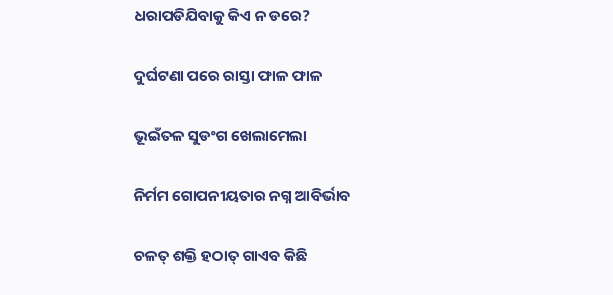ଧରାପଡିଯିବାକୁ କିଏ ନ ଡରେ?

ଦୁର୍ଘଟଣା ପରେ ରାସ୍ତା ଫାଳ ଫାଳ

ଭୂଇଁତଳ ସୁଡଂଗ ଖେଲାମେଲା

ନିର୍ମମ ଗୋପନୀୟତାର ନଗ୍ନ ଆବିର୍ଭାବ

ଚଳତ୍ ଶକ୍ତି ହଠାତ୍ ଗାଏବ କିଛି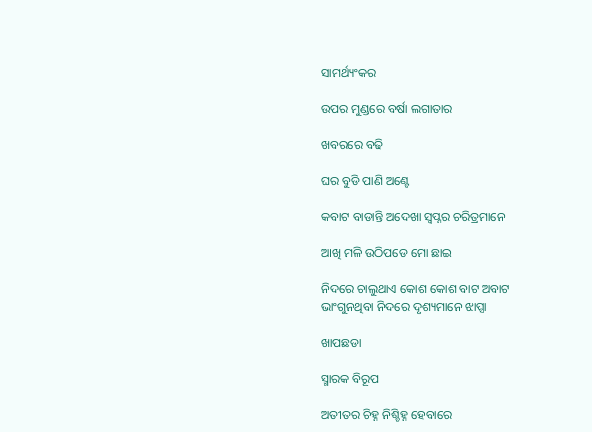ସାମର୍ଥ୍ୟଂକର

ଉପର ମୁଣ୍ଡରେ ବର୍ଷା ଲଗାତାର

ଖବରରେ ବଢି

ଘର ବୁଡି ପାଣି ଅଣ୍ଟେ

କବାଟ ବାଡାନ୍ତି ଅଦେଖା ସ୍ୱପ୍ନର ଚରିତ୍ରମାନେ

ଆଖି ମଳି ଉଠିପଡେ ମୋ ଛାଇ

ନିଦରେ ଚାଲୁଥାଏ କୋଶ କୋଶ ବାଟ ଅବାଟ ଭାଂଗୁନଥିବା ନିଦରେ ଦୃଶ୍ୟମାନେ ଝାପ୍ସା

ଖାପଛଡା

ସ୍ମାରକ ବିରୂପ

ଅତୀତର ଚିହ୍ନ ନିଶ୍ଚିହ୍ନ ହେବାରେ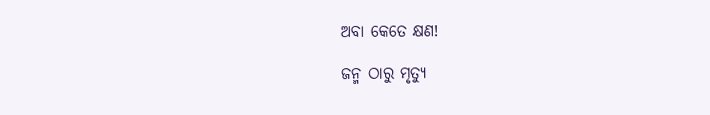ଅବା କେତେ କ୍ଷଣ!

ଜନ୍ମ ଠାରୁ ମୃତ୍ୟୁ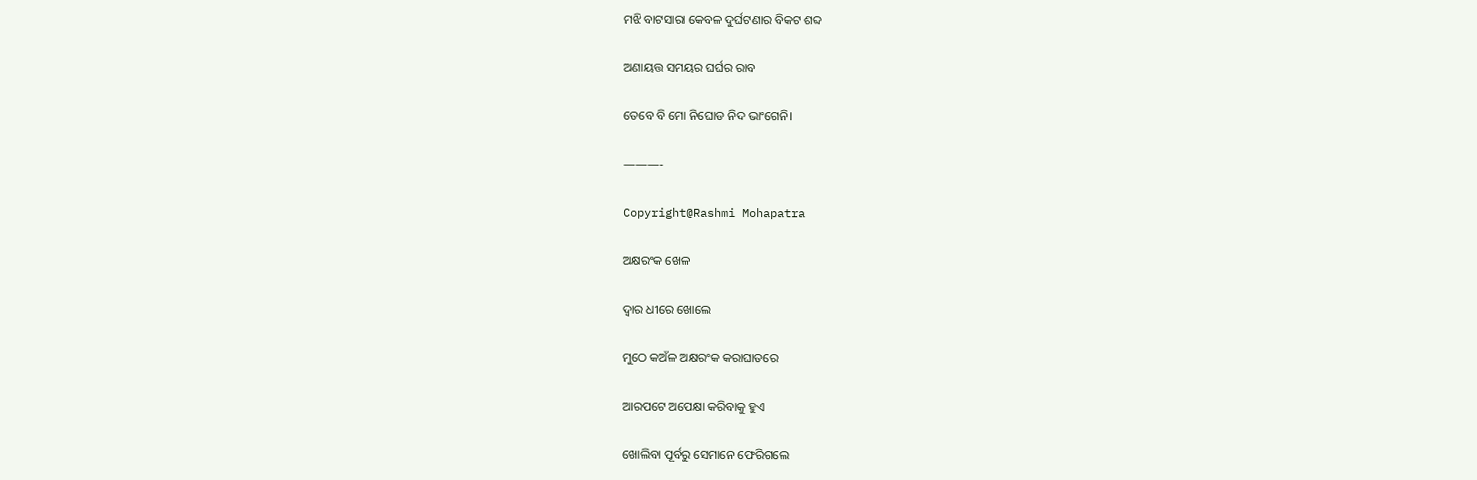ମଝି ବାଟସାରା କେବଳ ଦୁର୍ଘଟଣାର ବିକଟ ଶବ୍ଦ

ଅଣାୟତ୍ତ ସମୟର ଘର୍ଘର ରାବ

ତେବେ ବି ମୋ ନିଘୋଡ ନିଦ ଭାଂଗେନି।

———-

Copyright@Rashmi Mohapatra

ଅକ୍ଷରଂକ ଖେଳ

ଦ୍ୱାର ଧୀରେ ଖୋଲେ

ମୁଠେ କଅଁଳ ଅକ୍ଷରଂକ କରାଘାତରେ

ଆରପଟେ ଅପେକ୍ଷା କରିବାକୁ ହୁଏ

ଖୋଲିବା ପୂର୍ବରୁ ସେମାନେ ଫେରିଗଲେ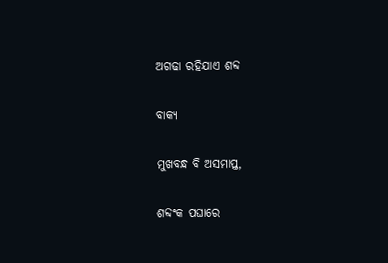ଅଗଢା ରହିଯାଏ ଶବ୍ଦ

ବାକ୍ୟ

ମୁଖବନ୍ଧ ବି ଅସମାପ୍ତ,

ଶବ୍ଦଂକ ପଘାରେ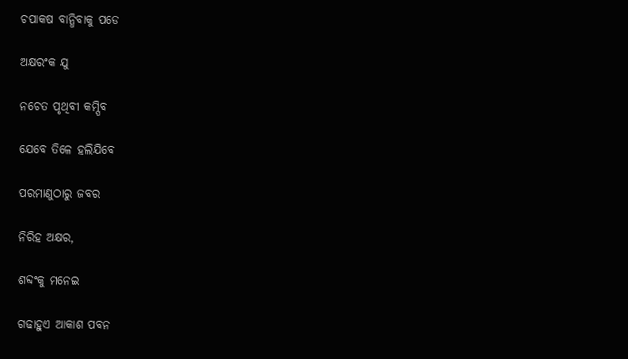ଚପାକଷ ବାନ୍ଧିବାକୁ ପଡେ

ଅକ୍ଷରଂକ ଯୁ

ନଚେତ ପୃଥିବୀ କମ୍ପିବ

ଯେବେ ତିଳେ ହଲିଯିବେ

ପରମାଣୁଠାରୁ ଜବର

ନିରିହ ଅକ୍ଷର,

ଶବ୍ଦଂକୁ ମନେଇ

ଗଢାହୁଏ ଆକାଶ ପବନ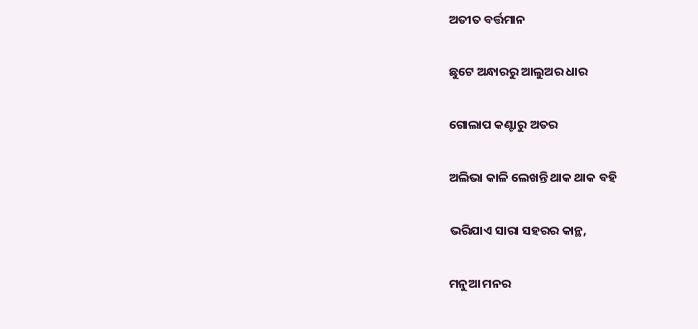ଅତୀତ ବର୍ତ୍ତମାନ

ଛୁଟେ ଅନ୍ଧାରରୁ ଆଲୁଅର ଧାର

ଗୋଲାପ କଣ୍ଟାରୁ ଅତର

ଅଲିଭା କାଳି ଲେଖନ୍ତି ଥାକ ଥାକ ବହି

ଭରିଯାଏ ସାରା ସହରର କାନ୍ଥ,

ମନୁଆ ମନର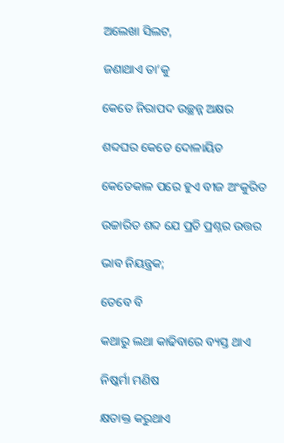ଅଲେଖା ସିଲଟ,

ଜଣାଥାଏ ତା’କୁ

କେତେ ନିରାପଦ ଉଚ୍ଛନ୍ନ ଅକ୍ଷର

ଶବ୍ଦଘର କେତେ ଦୋଳାୟିତ

କେତେକାଳ ପରେ ହୁଏ ବୀଜ ଅଂକୁରିତ

ଉଚ୍ଚାରିତ ଶବ୍ଦ ଯେ ପ୍ରତି ପ୍ରଶ୍ନର ଉତ୍ତର

ଭାବ ନିୟନ୍ତ୍ରକ;

ତେବେ ବି

କଥାରୁ ଲଥା କାଢିବାରେ ବ୍ୟସ୍ତ ଥାଏ

ନିଷ୍କର୍ମା ମଣିଷ

କ୍ଷତାକ୍ତ କରୁଥାଏ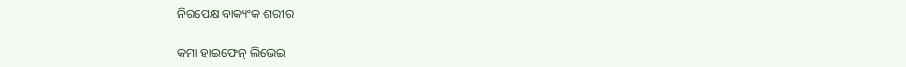ନିରପେକ୍ଷ ବାକ୍ୟଂକ ଶରୀର

କମା ହାଇଫେନ୍ ଲିଭେଇ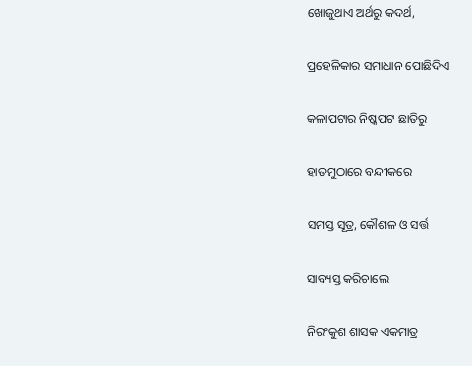ଖୋଜୁଥାଏ ଅର୍ଥରୁ କଦର୍ଥ,

ପ୍ରହେଳିକାର ସମାଧାନ ପୋଛିଦିଏ

କଳାପଟାର ନିଷ୍କପଟ ଛାତିରୁ

ହାତମୁଠାରେ ବନ୍ଦୀକରେ

ସମସ୍ତ ସୂତ୍ର, କୌଶଳ ଓ ସର୍ତ୍ତ

ସାବ୍ୟସ୍ତ କରିଚାଲେ

ନିରଂକୁଶ ଶାସକ ଏକମାତ୍ର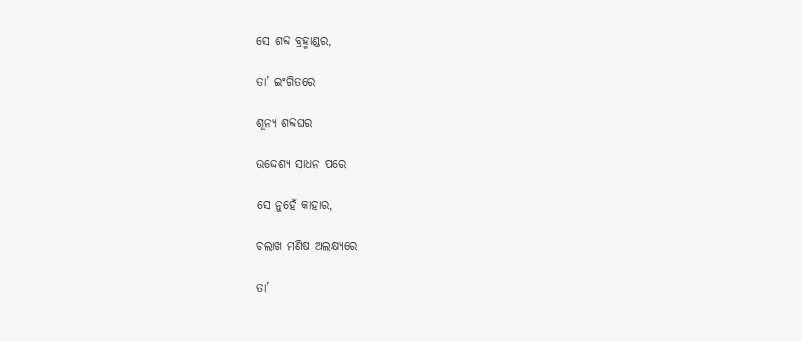ସେ ଶବ୍ଦ ବ୍ରହ୍ମାଣ୍ଡର,

ତା’ ଇଂଗିତରେ

ଶୂନ୍ୟ ଶବ୍ଦଘର

ଉଦ୍ଦେଶ୍ୟ ସାଧନ ପରେ

ସେ ନୁହେଁ କାହାର,

ଚଲାଖ ମଣିଷ ଅଲକ୍ଷ୍ୟରେ

ତା’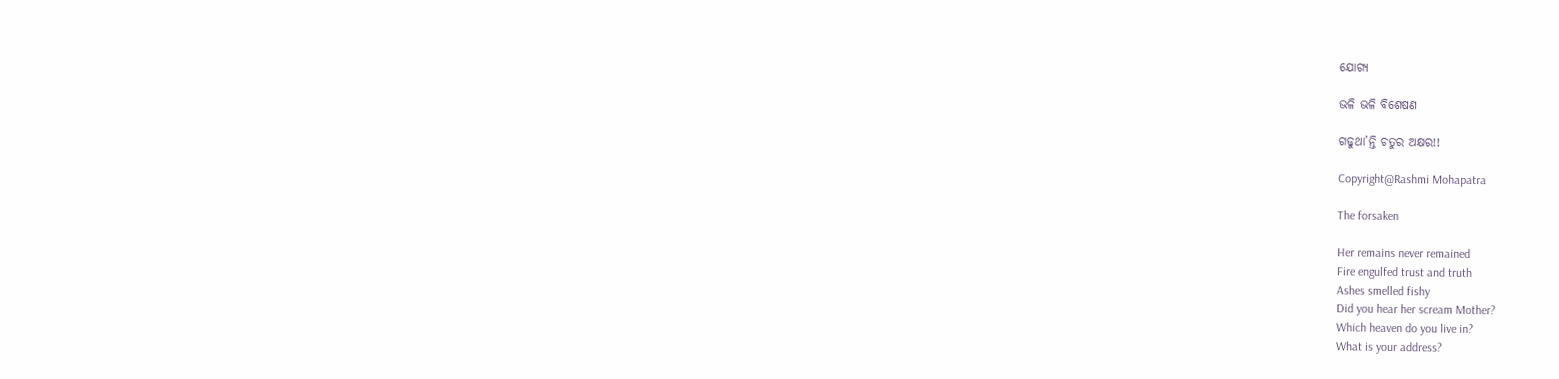ଯୋଗ୍ୟ

ଭଳି ଭଳି ବିଶେଷଣ

ଗଢୁଥା’ନ୍ତି ଚତୁର ଅକ୍ଷର!!

Copyright@Rashmi Mohapatra

The forsaken

Her remains never remained
Fire engulfed trust and truth
Ashes smelled fishy
Did you hear her scream Mother?
Which heaven do you live in?
What is your address?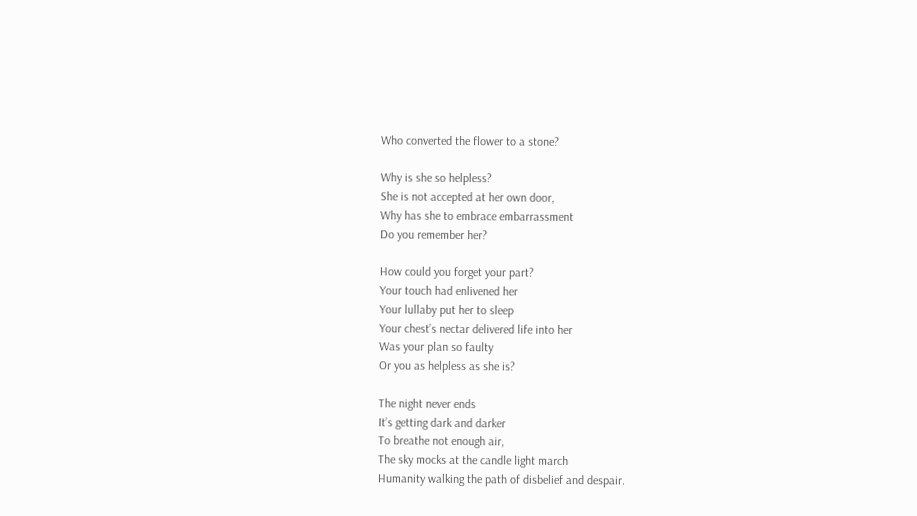Who converted the flower to a stone?

Why is she so helpless?
She is not accepted at her own door,
Why has she to embrace embarrassment
Do you remember her?

How could you forget your part?
Your touch had enlivened her
Your lullaby put her to sleep
Your chest’s nectar delivered life into her
Was your plan so faulty
Or you as helpless as she is?

The night never ends
It’s getting dark and darker
To breathe not enough air,
The sky mocks at the candle light march
Humanity walking the path of disbelief and despair.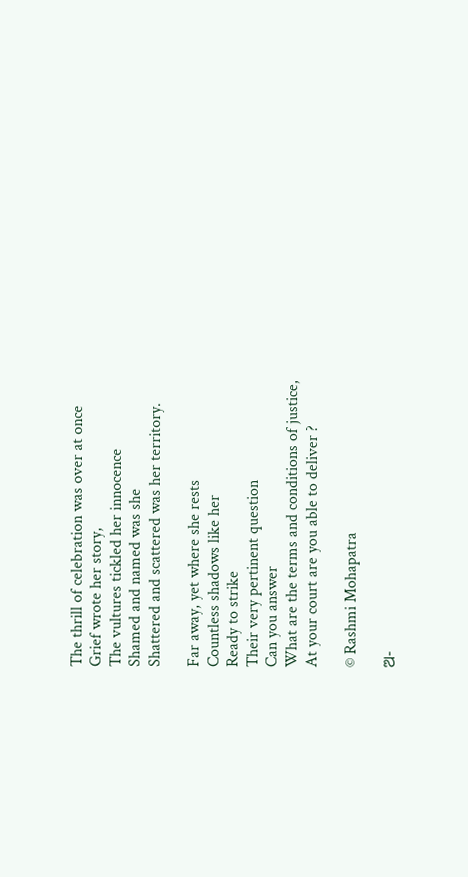The thrill of celebration was over at once
Grief wrote her story,
The vultures tickled her innocence
Shamed and named was she
Shattered and scattered was her territory.

Far away, yet where she rests
Countless shadows like her
Ready to strike
Their very pertinent question
Can you answer
What are the terms and conditions of justice,
At your court are you able to deliver ?

© Rashmi Mohapatra

ଅ-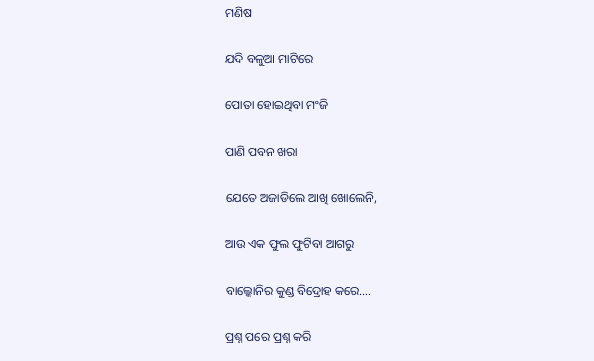ମଣିଷ

ଯଦି ବଳୁଆ ମାଟିରେ

ପୋତା ହୋଇଥିବା ମଂଜି

ପାଣି ପବନ ଖରା

ଯେତେ ଅଜାଡିଲେ ଆଖି ଖୋଲେନି,

ଆଉ ଏକ ଫୁଲ ଫୁଟିବା ଆଗରୁ

ବାଲ୍କୋନିର କୁଣ୍ଡ ବିଦ୍ରୋହ କରେ….

ପ୍ରଶ୍ନ ପରେ ପ୍ରଶ୍ନ କରି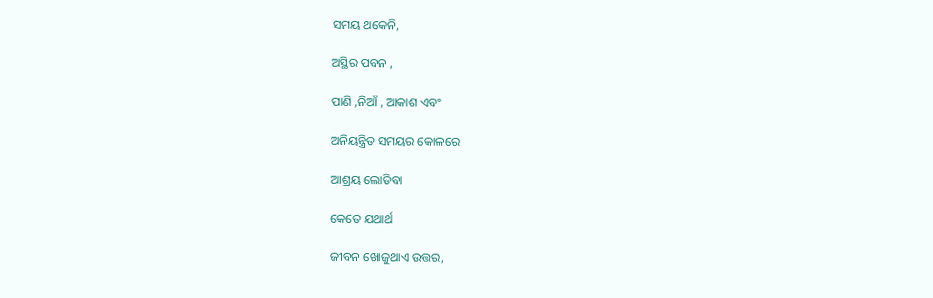ସମୟ ଥକେନି,

ଅସ୍ଥିର ପବନ ,

ପାଣି ,ନିଆଁ , ଆକାଶ ଏବଂ

ଅନିୟନ୍ତ୍ରିତ ସମୟର କୋଳରେ

ଆଶ୍ରୟ ଲୋଡିବା

କେତେ ଯଥାର୍ଥ

ଜୀବନ ଖୋଜୁଥାଏ ଉତ୍ତର,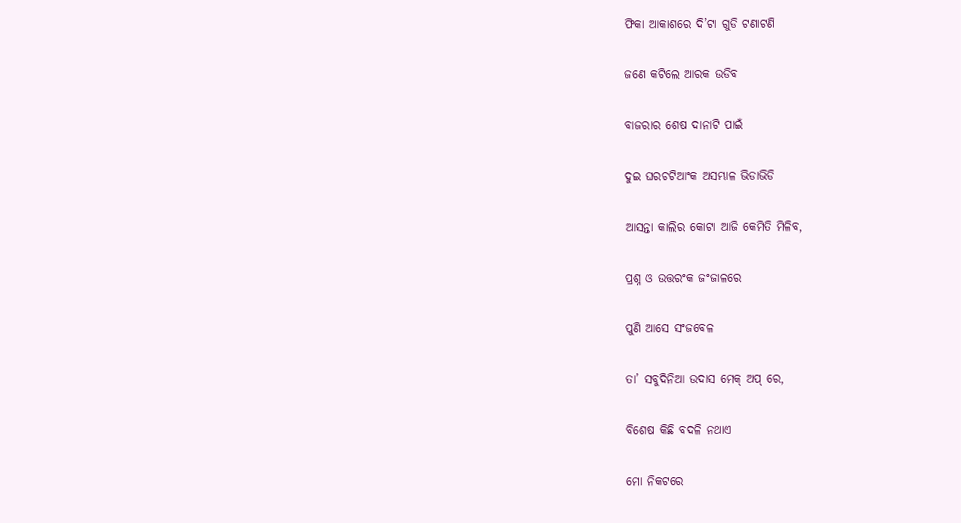ଫିକା ଆକାଶରେ ଦି’ଟା ଗୁଡି ଟଣାଟଣି

ଜଣେ କଟିଲେ ଆରକ ଉଡିବ

ବାଜରାର ଶେଷ ଦାନାଟି ପାଇଁ

ଦୁଇ ଘରଚଟିଆଂକ ଅସମ୍ଭାଳ ଭିଡାଭିଡି

ଆସନ୍ତା କାଲିର କୋଟା ଆଜି କେମିତି ମିଳିବ,

ପ୍ରଶ୍ନ ଓ ଉତ୍ତରଂକ ଜଂଜାଳରେ

ପୁଣି ଆସେ ସଂଜବେଳ

ତା’ ସବୁଦିନିଆ ଉଦାସ ମେକ୍ ଅପ୍ ରେ,

ବିଶେଷ କିଛି ବଦଳି ନଥାଏ

ମୋ ନିକଟରେ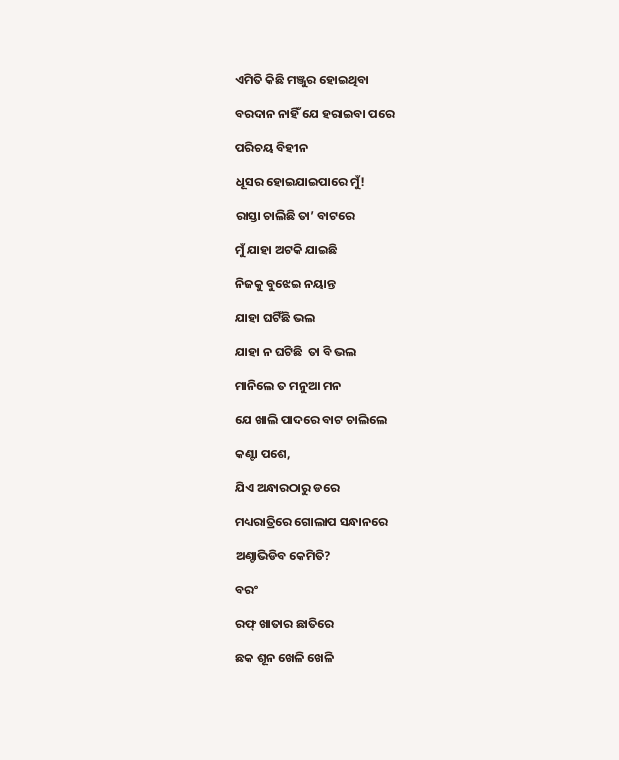ଏମିତି କିଛି ମଞ୍ଜୁର ହୋଇଥିବା

ବରଦାନ ନାହିଁ ଯେ ହରାଇବା ପରେ

ପରିଚୟ ବିହୀନ

ଧୂସର ହୋଇଯାଇପାରେ ମୁଁ!

ରାସ୍ତା ଚାଲିଛି ତା’ ବାଟରେ

ମୁଁ ଯାହା ଅଟକି ଯାଇଛି

ନିଜକୁ ବୁଝେଇ ନୟାନ୍ତ

ଯାହା ଘଟିଁଛି ଭଲ

ଯାହା ନ ଘଟିଛି  ତା ବି ଭଲ

ମାନିଲେ ତ ମନୁଆ ମନ

ଯେ ଖାଲି ପାଦରେ ବାଟ ଚାଲିଲେ

କଣ୍ଟା ପଶେ,

ଯିଏ ଅନ୍ଧାରଠାରୁ ଡରେ

ମଧ୍ୟରାତ୍ରିରେ ଗୋଲାପ ସନ୍ଧାନରେ

ଅଣ୍ଚାଭିଡିବ କେମିତି?

ବରଂ

ରଫ୍ ଖାତାର ଛାତିରେ

ଛକ ଶୂନ ଖେଳି ଖେଳି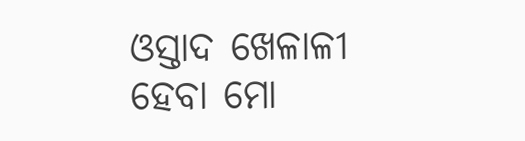ଓସ୍ତାଦ ଖେଳାଳୀ ହେବା ମୋ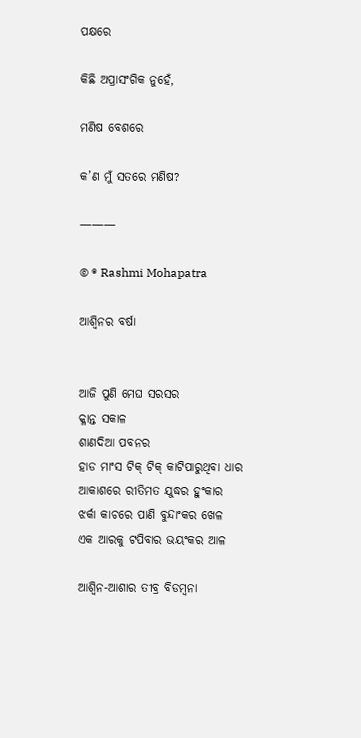ପକ୍ଷରେ

କିଛି ଅପ୍ରାସଂଗିକ ନୁହେଁ,

ମଣିଷ ବେଶରେ

କ’ଣ ମୁଁ ସତରେ ମଣିଷ?

———

© ® Rashmi Mohapatra

ଆଶ୍ୱିନର ବର୍ଷା


ଆଜି ପୁଣି ମେଘ ସରସର
କ୍ଳାନ୍ତ ସକାଳ
ଶାଣଦିଆ ପବନର
ହାଡ ମାଂସ ଟିକ୍ ଟିକ୍ କାଟିପାରୁଥିବା ଧାର
ଆକାଶରେ ରୀତିମତ ଯୁଦ୍ଧର ହୁଂକାର
ଝର୍କା କାଚରେ ପାଣି ବୁନ୍ଦାଂକର ଖେଳ
ଏକ ଆରକୁ ଟପିବାର ଭୟଂକର ଆଳ

ଆଶ୍ୱିନ-ଆଶାର ତୀବ୍ର ବିଡମ୍ବନା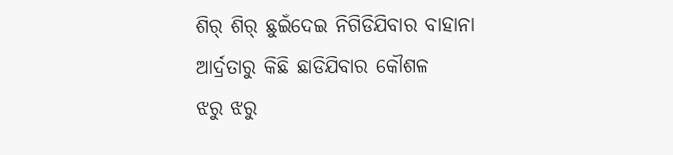ଶିର୍ ଶିର୍ ଛୁଇଁଦେଇ ନିଗିଡିଯିବାର ବାହାନା
ଆର୍ଦ୍ରତାରୁ କିଛି ଛାଡିଯିବାର କୌଶଳ
ଝରୁ ଝରୁ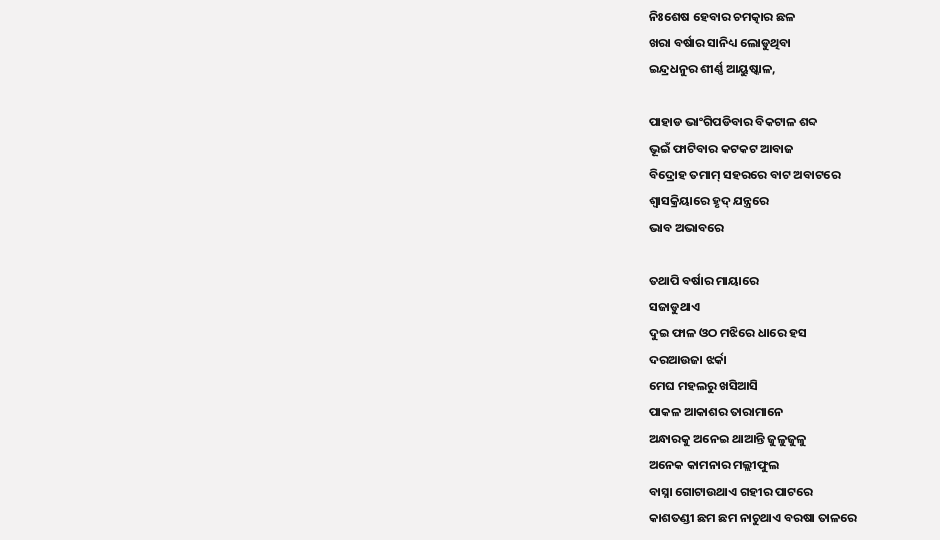ନିଃଶେଷ ହେବାର ଚମତ୍କାର ଛଳ
ଖରା ବର୍ଷାର ସାନିଧ୍ୟ ଲୋଡୁଥିବା
ଇନ୍ଦ୍ରଧନୁର ଶୀର୍ଣ୍ଣ ଆୟୁଷ୍କାଳ,

ପାହାଡ ଭାଂଗିପଡିବାର ବିକଟାଳ ଶବ୍ଦ
ଭୂଇଁ ଫାଟିବାର କଟକଟ ଆବାଜ
ବିଦ୍ରୋହ ତମାମ୍ ସହରରେ ବାଟ ଅବାଟରେ
ଶ୍ୱାସକ୍ରିୟାରେ ହୃଦ୍ ଯନ୍ତ୍ରରେ
ଭାବ ଅଭାବରେ

ତଥାପି ବର୍ଷାର ମାୟାରେ
ସଜାଡୁଥାଏ
ଦୁଇ ଫାଳ ଓଠ ମଝିରେ ଧାରେ ହସ
ଦରଆଉଜା ଝର୍କା
ମେଘ ମହଲରୁ ଖସିଆସି
ପାକଳ ଆକାଶର ତାରାମାନେ
ଅନ୍ଧାରକୁ ଅନେଇ ଥାଆନ୍ତି ଜୁଳୁଜୁଳୁ
ଅନେକ କାମନାର ମଲ୍ଲୀଫୁଲ
ବାସ୍ନା ଗୋଟାଉଥାଏ ଗହୀର ପାଟରେ
କାଶତଣ୍ଡୀ ଛମ ଛମ ନାଚୁଥାଏ ବରଷା ତାଳରେ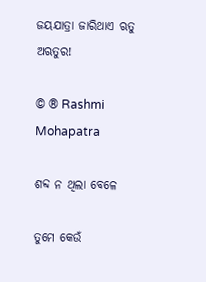ଜୟଯାତ୍ରା ଜାରିଥାଏ ଋତୁ ଅଋତୁର!

© ® Rashmi Mohapatra

ଶବ୍ଦ ନ ଥିଲା ବେଳେ

ତୁମେ କେଉଁ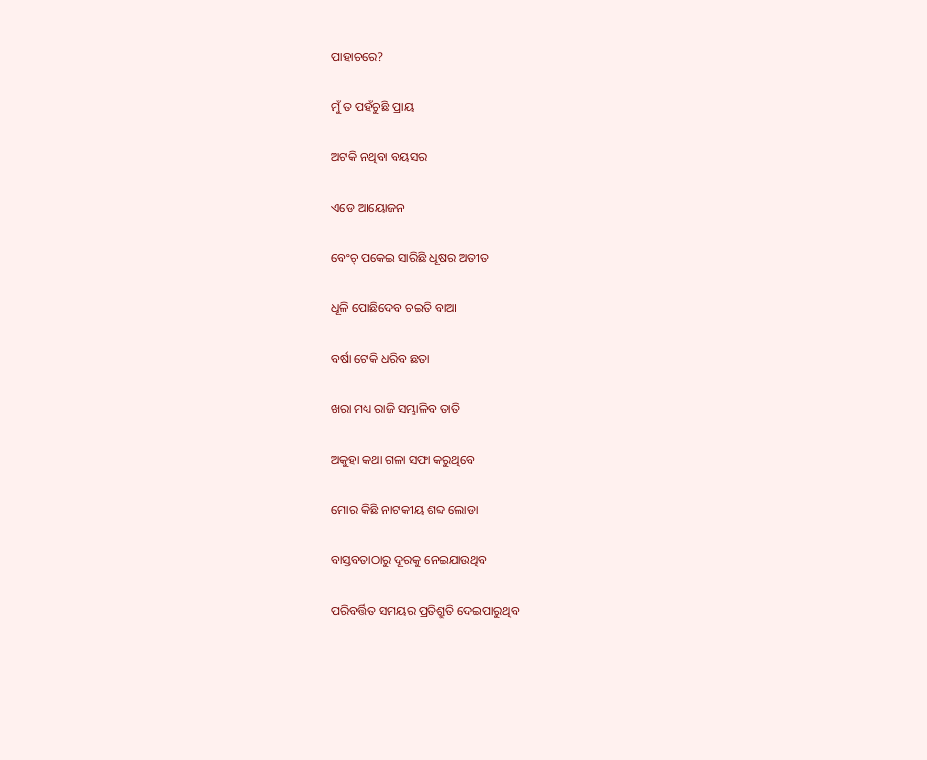ପାହାଚରେ?

ମୁଁ ତ ପହଁଚୁଛି ପ୍ରାୟ

ଅଟକି ନଥିବା ବୟସର

ଏଡେ ଆୟୋଜନ

ବେଂଚ୍ ପକେଇ ସାରିଛି ଧୂଷର ଅତୀତ

ଧୂଳି ପୋଛିଦେବ ଚଇତି ବାଆ

ବର୍ଷା ଟେକି ଧରିବ ଛତା

ଖରା ମଧ୍ୟ ରାଜି ସମ୍ଭାଳିବ ତାତି

ଅକୁହା କଥା ଗଳା ସଫା କରୁଥିବେ

ମୋର କିଛି ନାଟକୀୟ ଶବ୍ଦ ଲୋଡା

ବାସ୍ତବତାଠାରୁ ଦୂରକୁ ନେଇଯାଉଥିବ

ପରିବର୍ତ୍ତିତ ସମୟର ପ୍ରତିଶ୍ରୁତି ଦେଇପାରୁଥିବ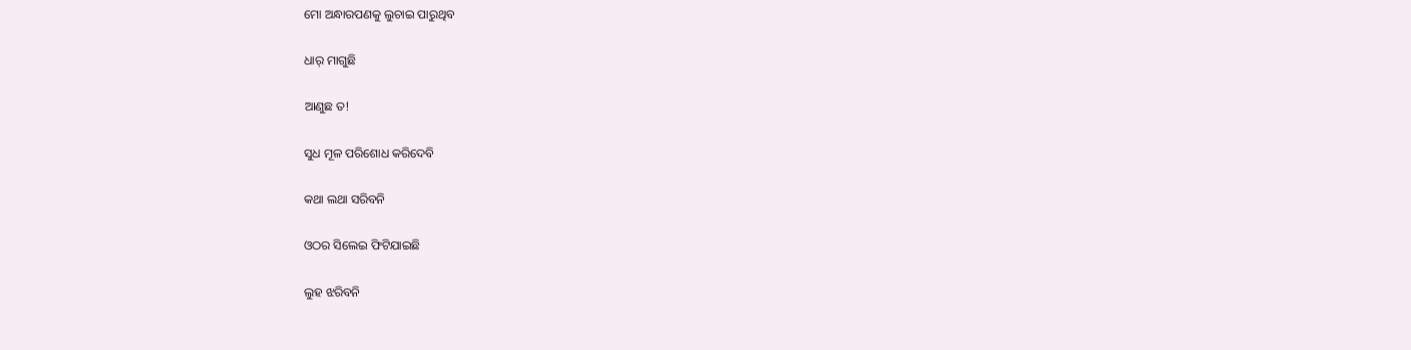ମୋ ଅନ୍ଧାରପଣକୁ ଲୁଚାଇ ପାରୁଥିବ

ଧାର୍ ମାଗୁଛି

ଆଣୁଛ ତ!

ସୁଧ ମୂଳ ପରିଶୋଧ କରିଦେବି

କଥା ଲଥା ସରିବନି

ଓଠର ସିଲେଇ ଫିଟିଯାଇଛି

ଲୁହ ଝରିବନି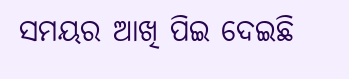ସମୟର ଆଖି ପିଇ ଦେଇଛି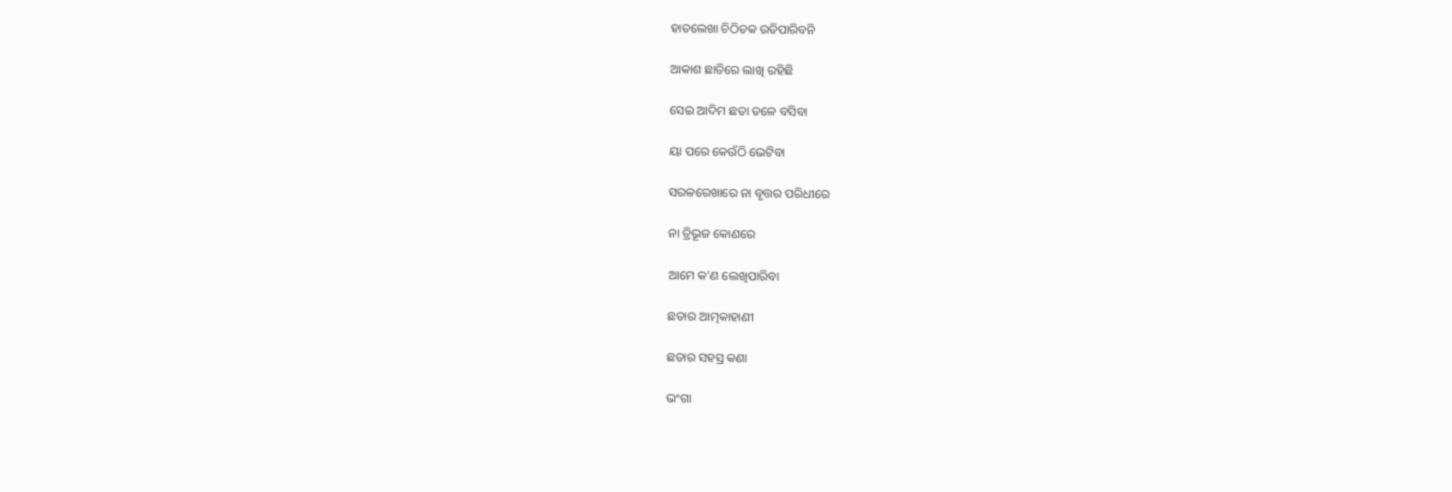ହାତଲେଖା ଚିଠିତକ ଉଡିପାରିବନି

ଆକାଶ ଛାତିରେ ଲାଖି ରହିଛି

ସେଇ ଆଦିମ ଛତା ତଳେ ବସିବା

ୟା ପରେ କେଉଁଠି ଭେଟିବା

ସରଳରେଖାରେ ନା ବୃତ୍ତର ପରିଧୀରେ

ନା ତ୍ରିଭୂଜ କୋଣରେ

ଆମେ କ’ଣ ଲେଖିପାରିବା

ଛତାର ଆତ୍ମକାହାଣୀ

ଛତାର ସହସ୍ର କଣା

ଭଂଗା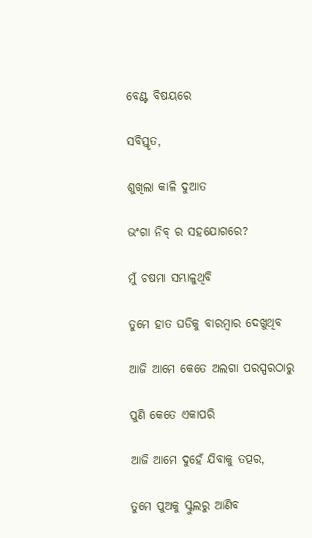ବେଣ୍ଟ ବିଷୟରେ

ସବିସ୍ତୃତ,

ଶୁଖିଲା କାଳି ଦୁଆତ

ଭଂଗା ନିବ୍ ର ସହଯୋଗରେ?

ମୁଁ ଚଷମା ସମ୍ଭାଳୁଥିବି

ତୁମେ ହାତ ଘଡିକୁ ବାରମ୍ବାର ଦେଖୁଥିବ

ଆଜି ଆମେ କେତେ ଅଲଗା ପରସ୍ପରଠାରୁ

ପୁଣି କେତେ ଏକାପରି

ଆଜି ଆମେ ଦୁହେଁ ଯିବାକୁ ତତ୍ପର,

ତୁମେ ପୁଅକୁ ସ୍କୁଲରୁ ଆଣିବ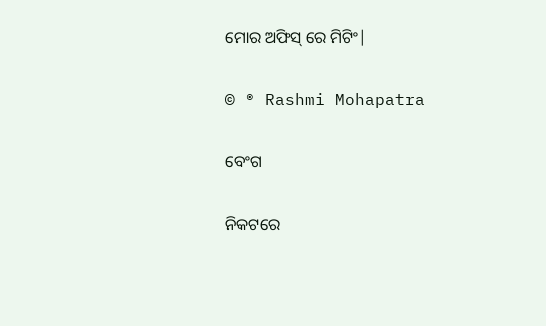ମୋର ଅଫିସ୍ ରେ ମିଟିଂ|

© ® Rashmi Mohapatra

ବେଂଗ

ନିକଟରେ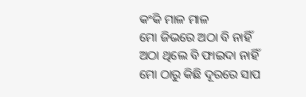କଂକି ମାଳ ମାଳ
ମୋ ଜିଭରେ ଅଠା ବି ନାହିଁ
ଅଠା ଥିଲେ ବି ଫାଇଦା ନାହିଁ
ମୋ ଠାରୁ କିଛି ଦୂରରେ ସାପ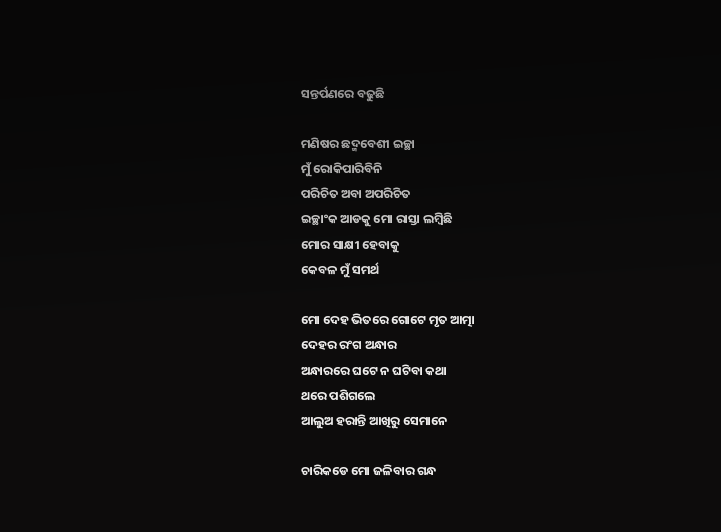ସନ୍ତର୍ପଣରେ ବଢୁଛି

ମଣିଷର ଛଦ୍ମବେଶୀ ଇଚ୍ଛା
ମୁଁ ରୋକିପାରିବିନି
ପରିଚିତ ଅବା ଅପରିଚିତ
ଇଚ୍ଛାଂକ ଆଡକୁ ମୋ ରାସ୍ତା ଲମ୍ବିଛି
ମୋର ସାକ୍ଷୀ ହେବାକୁ
କେବଳ ମୁଁ ସମର୍ଥ

ମୋ ଦେହ ଭିତରେ ଗୋଟେ ମୃତ ଆତ୍ମା
ଦେହର ରଂଗ ଅନ୍ଧାର
ଅନ୍ଧାରରେ ଘଟେ ନ ଘଟିବା କଥା
ଥରେ ପଶିଗଲେ
ଆଲୁଅ ହରାନ୍ତି ଆଖିରୁ ସେମାନେ

ଚାରିକଡେ ମୋ ଜଳିବାର ଗନ୍ଧ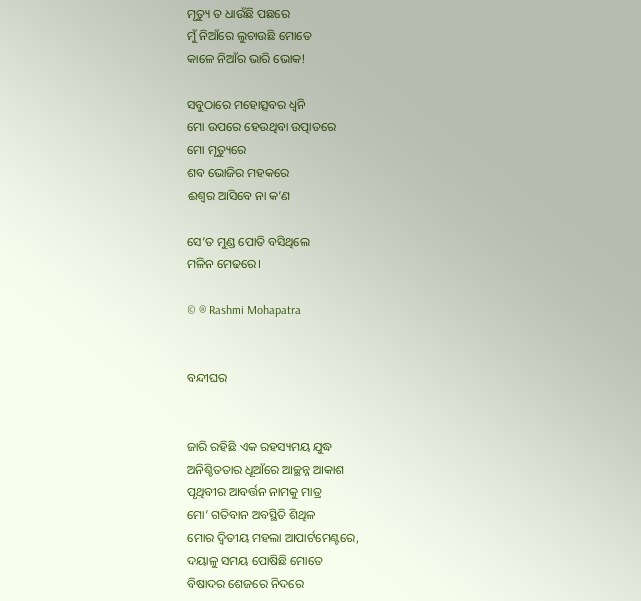ମୃତ୍ୟୁ ତ ଧାଉଁଛି ପଛରେ
ମୁଁ ନିଆଁରେ ଲୁଚାଉଛି ମୋତେ
କାଳେ ନିଆଁର ଭାରି ଭୋକ!

ସବୁଠାରେ ମହୋତ୍ସବର ଧ୍ୱନି
ମୋ ଉପରେ ହେଉଥିବା ଉତ୍ପାତରେ
ମୋ ମୃତ୍ୟୁରେ
ଶବ ଭୋଜିର ମହକରେ
ଈଶ୍ୱର ଆସିବେ ନା କ’ଣ

ସେ’ତ ମୁଣ୍ଡ ପୋତି ବସିଥିଲେ
ମଳିନ ମେଢରେ।

© ® Rashmi Mohapatra


ବନ୍ଦୀଘର


ଜାରି ରହିଛି ଏକ ରହସ୍ୟମୟ ଯୁଦ୍ଧ
ଅନିଶ୍ଚିତତାର ଧୂଆଁରେ ଆଚ୍ଛନ୍ନ ଆକାଶ
ପୃଥିବୀର ଆବର୍ତ୍ତନ ନାମକୁ ମାତ୍ର
ମୋ’ ଗତିବାନ ଅବସ୍ଥିତି ଶିଥିଳ
ମୋର ଦ୍ୱିତୀୟ ମହଲା ଆପାର୍ଟମେଣ୍ଟରେ,
ଦୟାଳୁ ସମୟ ପୋଷିଛି ମୋତେ
ବିଷାଦର ଶେଜରେ ନିଦରେ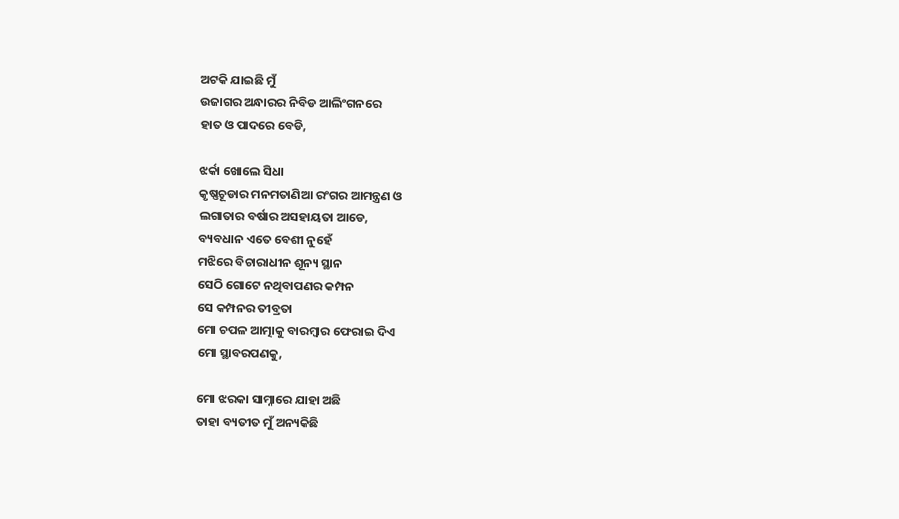ଅଟକି ଯାଇଛି ମୁଁ
ଉଜାଗର ଅନ୍ଧାରର ନିବିଡ ଆଲିଂଗନରେ
ହାତ ଓ ପାଦରେ ବେଡି,

ଝର୍କା ଖୋଲେ ସିଧା
କୃଷ୍ଣଚୂଡାର ମନମତାଣିଆ ରଂଗର ଆମନ୍ତ୍ରଣ ଓ
ଲଗାତାର ବର୍ଷାର ଅସହାୟତା ଆଡେ,
ବ୍ୟବଧାନ ଏତେ ବେଶୀ ନୁହେଁ
ମଝିରେ ବିଚାରାଧୀନ ଶୂନ୍ୟ ସ୍ଥାନ
ସେଠି ଗୋଟେ ନଥିବାପଣର କମ୍ପନ
ସେ କମ୍ପନର ତୀବ୍ରତା
ମୋ ଚପଳ ଆତ୍ମାକୁ ବାରମ୍ବାର ଫେରାଇ ଦିଏ
ମୋ ସ୍ଥାବରପଣକୁ,

ମୋ ଝରକା ସାମ୍ନାରେ ଯାହା ଅଛି
ତାହା ବ୍ୟତୀତ ମୁଁ ଅନ୍ୟକିଛି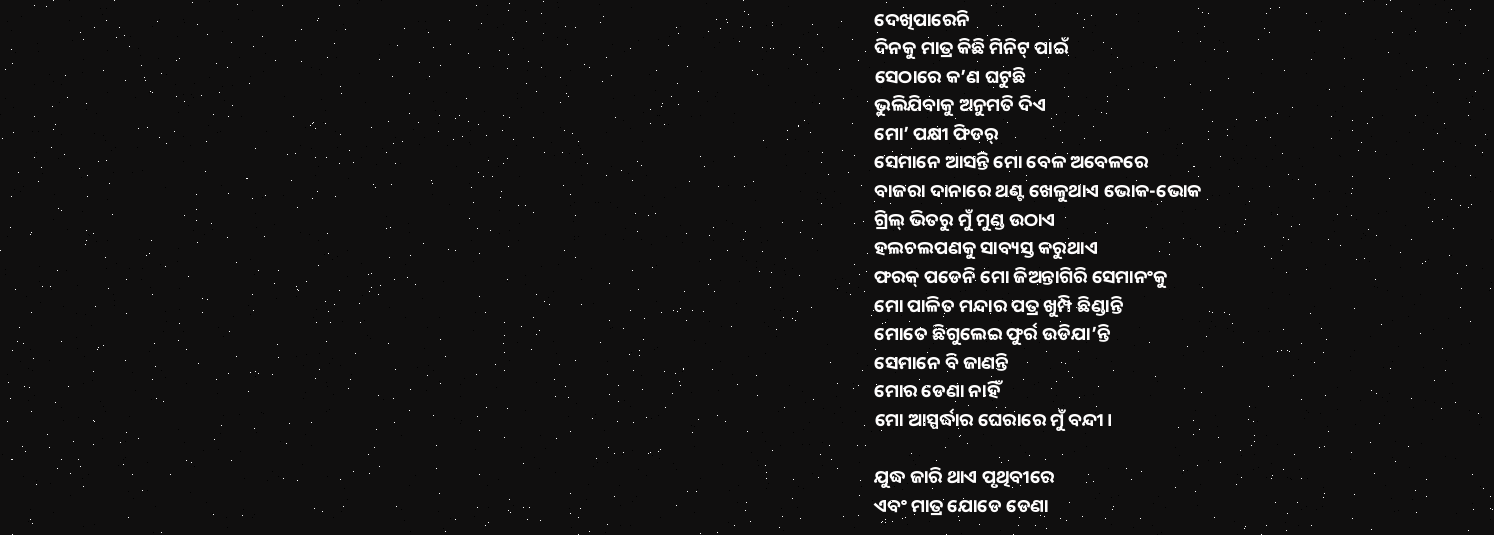ଦେଖିପାରେନି
ଦିନକୁ ମାତ୍ର କିଛି ମିନିଟ୍ ପାଇଁ
ସେଠାରେ କ’ଣ ଘଟୁଛି
ଭୁଲିଯିବାକୁ ଅନୁମତି ଦିଏ
ମୋ’ ପକ୍ଷୀ ଫିଡର୍
ସେମାନେ ଆସନ୍ତି ମୋ ବେଳ ଅବେଳରେ
ବାଜରା ଦାନାରେ ଥଣ୍ଟ ଖେଳୁଥାଏ ଭୋକ-ଭୋକ
ଗ୍ରିଲ୍ ଭିତରୁ ମୁଁ ମୁଣ୍ଡ ଉଠାଏ
ହଲଚଲପଣକୁ ସାବ୍ୟସ୍ତ କରୁଥାଏ
ଫରକ୍ ପଡେନି ମୋ ଜିଅନ୍ତାଗିରି ସେମାନଂକୁ
ମୋ ପାଳିତ ମନ୍ଦାର ପତ୍ର ଖୁମ୍ପି ଛିଣ୍ଡାନ୍ତି
ମୋତେ ଛିଗୁଲେଇ ଫୁର୍ର ଉଡିଯା’ନ୍ତି
ସେମାନେ ବି ଜାଣନ୍ତି
ମୋର ଡେଣା ନାହିଁ
ମୋ ଆସ୍ପର୍ଦ୍ଧାର ଘେରାରେ ମୁଁ ବନ୍ଦୀ।

ଯୁଦ୍ଧ ଜାରି ଥାଏ ପୃଥିବୀରେ
ଏବଂ ମାତ୍ର ଯୋଡେ ଡେଣା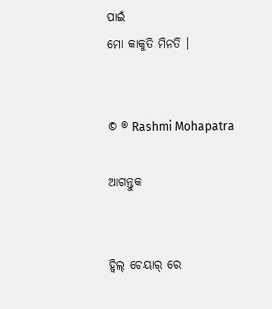ପାଇଁ
ମୋ କାକୁତି ମିନତି ।


© ® Rashmi Mohapatra

ଆଗନ୍ତୁକ


ହ୍ୱିଲ୍ ଚେୟାର୍ ରେ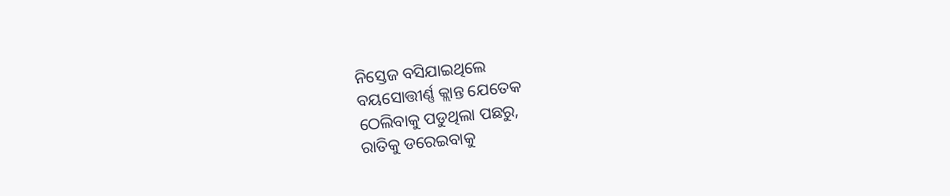ନିସ୍ତେଜ ବସିଯାଇଥିଲେ
ବୟସୋତ୍ତୀର୍ଣ୍ଣ କ୍ଲାନ୍ତ ଯେତେକ
ଠେଲିବାକୁ ପଡୁଥିଲା ପଛରୁ,
ରାତିକୁ ଡରେଇବାକୁ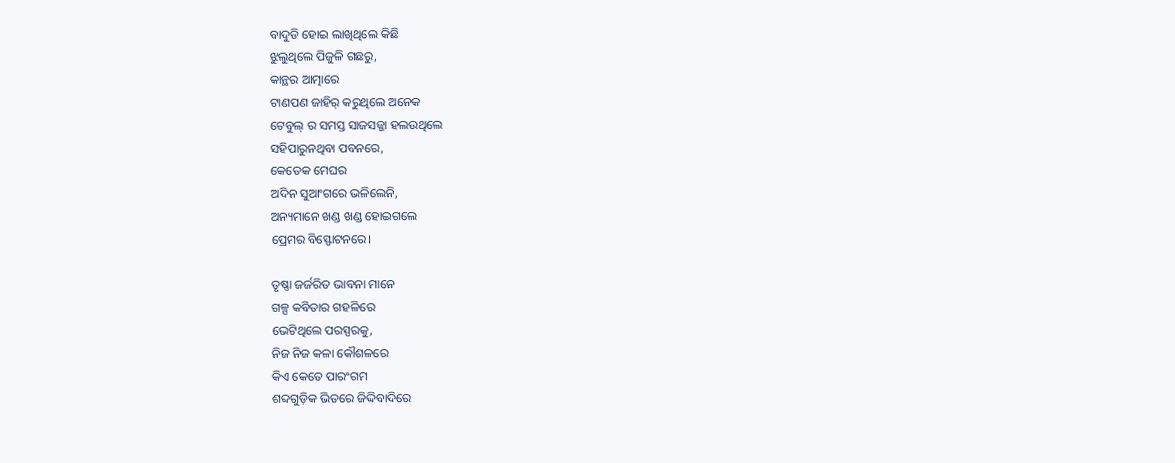ବାଦୁଡି ହୋଇ ଲାଖିଥିଲେ କିଛି
ଝୁଲୁଥିଲେ ପିଜୁଳି ଗଛରୁ,
କାନ୍ଥର ଆତ୍ମାରେ
ଟାଣପଣ ଜାହିର୍ କରୁଥିଲେ ଅନେକ
ଟେବୁଲ୍ ର ସମସ୍ତ ସାଜସଜ୍ଜା ହଲଉଥିଲେ
ସହିପାରୁନଥିବା ପବନରେ,
କେତେକ ମେଘର
ଅଦିନ ସୁଆଂଗରେ ଭଳିଲେନି,
ଅନ୍ୟମାନେ ଖଣ୍ଡ ଖଣ୍ଡ ହୋଇଗଲେ
ପ୍ରେମର ବିସ୍ଫୋଟନରେ।

ତୃଷ୍ଣା ଜର୍ଜରିତ ଭାବନା ମାନେ
ଗଳ୍ପ କବିତାର ଗହଳିରେ
ଭେଟିଥିଲେ ପରସ୍ପରକୁ,
ନିଜ ନିଜ କଳା କୌଶଳରେ
କିଏ କେତେ ପାରଂଗମ
ଶବ୍ଦଗୁଡ଼ିକ ଭିତରେ ଜିଦ୍ଦିବାଦିରେ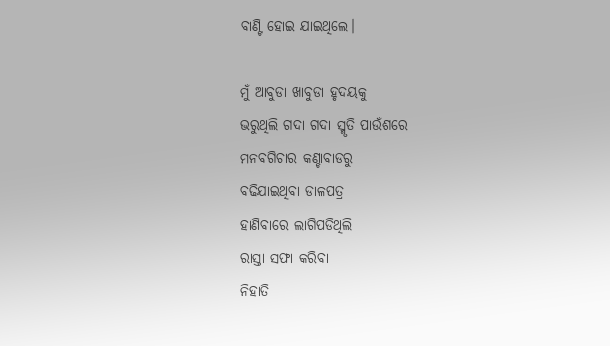ବାଣ୍ଟି ହୋଇ ଯାଇଥିଲେ।

ମୁଁ ଆବୁଡା ଖାବୁଡା ହୃଦୟକୁ
ଭରୁଥିଲି ଗଦା ଗଦା ସ୍ମୃତି ପାଉଁଶରେ
ମନବଗିଚାର କଣ୍ଚାବାଡରୁ
ବଢିଯାଇଥିବା ଡାଳପତ୍ର
ହାଣିବାରେ ଲାଗିପଡିଥିଲି
ରାସ୍ତା ସଫା କରିବା
ନିହାତି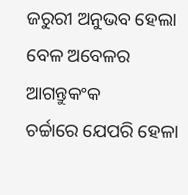ଜରୁରୀ ଅନୁଭବ ହେଲା
ବେଳ ଅବେଳର ଆଗନ୍ତୁକଂକ
ଚର୍ଚ୍ଚାରେ ଯେପରି ହେଳା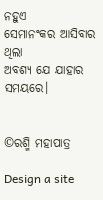ନହୁଏ
ସେମାନଂକର ଆସିବାର ଥିଲା
ଅବଶ୍ୟ ଯେ ଯାହାର ସମୟରେ।


©ରଶ୍ମି ମହାପାତ୍ର

Design a site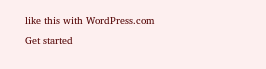like this with WordPress.com
Get started